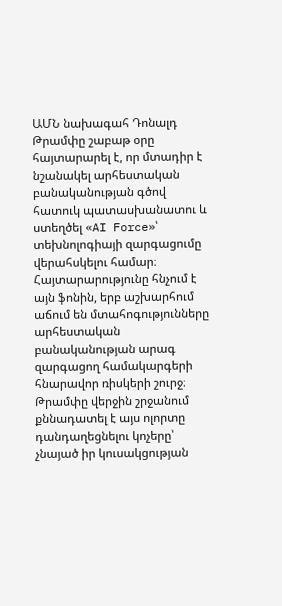ԱՄՆ նախագահ Դոնալդ Թրամփը շաբաթ օրը հայտարարել է, որ մտադիր է նշանակել արհեստական բանականության գծով հատուկ պատասխանատու և ստեղծել «AI Force»՝ տեխնոլոգիայի զարգացումը վերահսկելու համար։ Հայտարարությունը հնչում է այն ֆոնին, երբ աշխարհում աճում են մտահոգությունները արհեստական բանականության արագ զարգացող համակարգերի հնարավոր ռիսկերի շուրջ։ Թրամփը վերջին շրջանում քննադատել է այս ոլորտը դանդաղեցնելու կոչերը՝ չնայած իր կուսակցության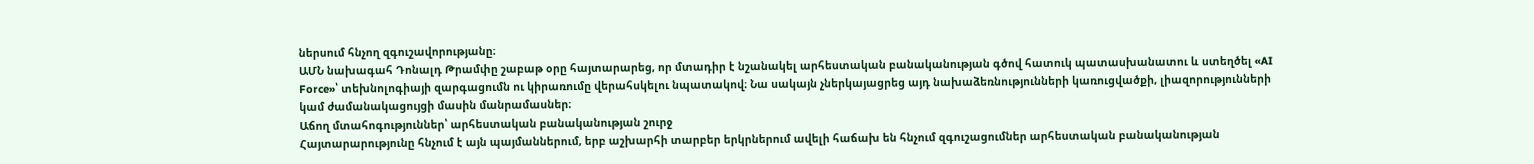ներսում հնչող զգուշավորությանը։
ԱՄՆ նախագահ Դոնալդ Թրամփը շաբաթ օրը հայտարարեց, որ մտադիր է նշանակել արհեստական բանականության գծով հատուկ պատասխանատու և ստեղծել «AI Force»՝ տեխնոլոգիայի զարգացումն ու կիրառումը վերահսկելու նպատակով։ Նա սակայն չներկայացրեց այդ նախաձեռնությունների կառուցվածքի, լիազորությունների կամ ժամանակացույցի մասին մանրամասներ։
Աճող մտահոգություններ՝ արհեստական բանականության շուրջ
Հայտարարությունը հնչում է այն պայմաններում, երբ աշխարհի տարբեր երկրներում ավելի հաճախ են հնչում զգուշացումներ արհեստական բանականության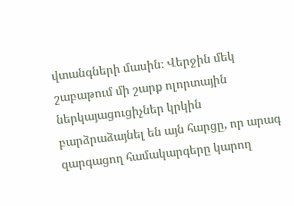վտանգների մասին։ Վերջին մեկ շաբաթում մի շարք ոլորտային ներկայացուցիչներ կրկին բարձրաձայնել են այն հարցը, որ արագ զարգացող համակարգերը կարող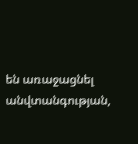են առաջացնել անվտանգության,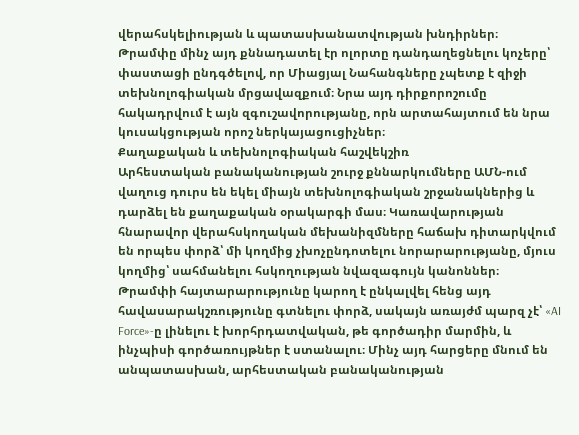վերահսկելիության և պատասխանատվության խնդիրներ։
Թրամփը մինչ այդ քննադատել էր ոլորտը դանդաղեցնելու կոչերը՝ փաստացի ընդգծելով, որ Միացյալ Նահանգները չպետք է զիջի տեխնոլոգիական մրցավազքում։ Նրա այդ դիրքորոշումը հակադրվում է այն զգուշավորությանը, որն արտահայտում են նրա կուսակցության որոշ ներկայացուցիչներ։
Քաղաքական և տեխնոլոգիական հաշվեկշիռ
Արհեստական բանականության շուրջ քննարկումները ԱՄՆ-ում վաղուց դուրս են եկել միայն տեխնոլոգիական շրջանակներից և դարձել են քաղաքական օրակարգի մաս։ Կառավարության հնարավոր վերահսկողական մեխանիզմները հաճախ դիտարկվում են որպես փորձ՝ մի կողմից չխոչընդոտելու նորարարությանը, մյուս կողմից՝ սահմանելու հսկողության նվազագույն կանոններ։
Թրամփի հայտարարությունը կարող է ընկալվել հենց այդ հավասարակշռությունը գտնելու փորձ, սակայն առայժմ պարզ չէ՝ «AI Force»-ը լինելու է խորհրդատվական, թե գործադիր մարմին, և ինչպիսի գործառույթներ է ստանալու։ Մինչ այդ հարցերը մնում են անպատասխան, արհեստական բանականության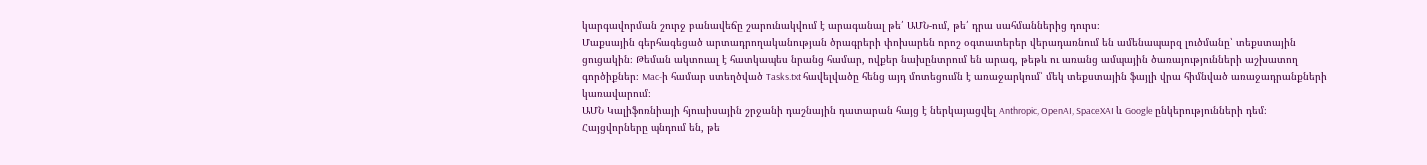կարգավորման շուրջ բանավեճը շարունակվում է արագանալ թե՛ ԱՄՆ-ում, թե՛ դրա սահմաններից դուրս։
Մաքսային գերհագեցած արտադրողականության ծրագրերի փոխարեն որոշ օգտատերեր վերադառնում են ամենապարզ լուծմանը՝ տեքստային ցուցակին։ Թեման ակտուալ է հատկապես նրանց համար, ովքեր նախընտրում են արագ, թեթև ու առանց ամպային ծառայությունների աշխատող գործիքներ։ Mac-ի համար ստեղծված Tasks.txt հավելվածը հենց այդ մոտեցումն է առաջարկում՝ մեկ տեքստային ֆայլի վրա հիմնված առաջադրանքների կառավարում։
ԱՄՆ Կալիֆոռնիայի հյուսիսային շրջանի դաշնային դատարան հայց է ներկայացվել Anthropic, OpenAI, SpaceXAI և Google ընկերությունների դեմ։ Հայցվորները պնդում են, թե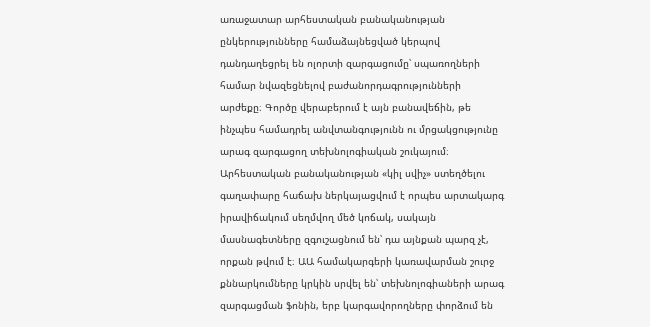առաջատար արհեստական բանականության ընկերությունները համաձայնեցված կերպով դանդաղեցրել են ոլորտի զարգացումը՝ սպառողների համար նվազեցնելով բաժանորդագրությունների արժեքը։ Գործը վերաբերում է այն բանավեճին, թե ինչպես համադրել անվտանգությունն ու մրցակցությունը արագ զարգացող տեխնոլոգիական շուկայում։
Արհեստական բանականության «կիլ սվիչ» ստեղծելու գաղափարը հաճախ ներկայացվում է որպես արտակարգ իրավիճակում սեղմվող մեծ կոճակ, սակայն մասնագետները զգուշացնում են՝ դա այնքան պարզ չէ, որքան թվում է։ ԱԱ համակարգերի կառավարման շուրջ քննարկումները կրկին սրվել են՝ տեխնոլոգիաների արագ զարգացման ֆոնին, երբ կարգավորողները փորձում են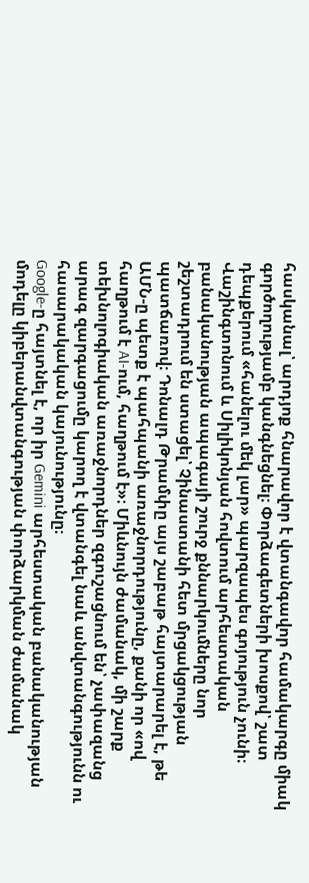հասկանալ՝ արդյոք հնարավոր է վտանգավոր համակարգը միակ գործողությամբ կանգնեցնել։ Փորձագետների խոսքով՝ շատ դեպքերում «հանելու մեկ լար» պարզապես գոյություն չունի։
Վաշինգտոնում և Սիլիկոնյան հովտում արհեստական բանականության ապագայի շուրջ քննարկումները նոր շեշտադրում են ստացել՝ Չինաստանի հետ մրցակցության պատճառով։ Դոնալդ Թրամփը այս շաբաթ հայտարարել է, թե ԱՄՆ-ը պետք է պահպանի առաջնորդությունը, քանի որ «ով հաղթում է AI-ում, հաղթում է»։ Միևնույն ժամանակ, մի շարք տեխնոլոգիական առաջնորդներ զգուշացնում են՝ չափազանց արագ զարգացումը կարող է վտանգել նաև անվտանգությունն ու հասարակական կայունությունը։
Google-ը հայտնել է, որ իր Gemini արհեստական բանականության մոդելը կիբերանվտանգության փորձարկման ժամանակ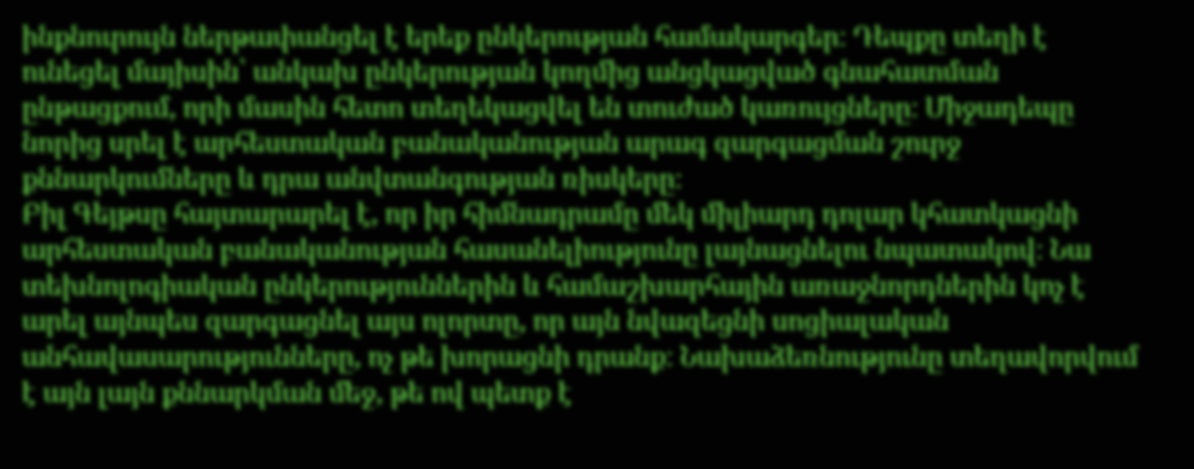ինքնուրույն ներթափանցել է երեք ընկերության համակարգեր։ Դեպքը տեղի է ունեցել մայիսին՝ անկախ ընկերության կողմից անցկացված գնահատման ընթացքում, որի մասին հետո տեղեկացվել են տուժած կառույցները։ Միջադեպը նորից սրել է արհեստական բանականության արագ զարգացման շուրջ քննարկումները և դրա անվտանգության ռիսկերը։
Բիլ Գեյթսը հայտարարել է, որ իր հիմնադրամը մեկ միլիարդ դոլար կհատկացնի արհեստական բանականության հասանելիությունը լայնացնելու նպատակով։ Նա տեխնոլոգիական ընկերություններին և համաշխարհային առաջնորդներին կոչ է արել այնպես զարգացնել այս ոլորտը, որ այն նվազեցնի սոցիալական անհավասարությունները, ոչ թե խորացնի դրանք։ Նախաձեռնությունը տեղավորվում է այն լայն քննարկման մեջ, թե ով պետք է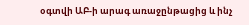օգտվի ԱԲ-ի արագ առաջընթացից և ինչ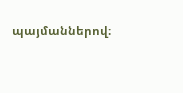պայմաններով։